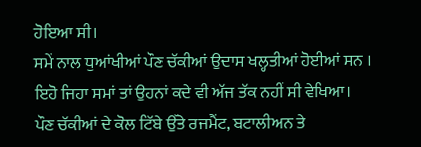ਹੋਇਆ ਸੀ।
ਸਮੇਂ ਨਾਲ ਧੁਆਂਖੀਆਂ ਪੌਣ ਚੱਕੀਆਂ ਉਦਾਸ ਖਲ੍ਹਤੀਆਂ ਹੋਈਆਂ ਸਨ । ਇਹੋ ਜਿਹਾ ਸਮਾਂ ਤਾਂ ਉਹਨਾਂ ਕਦੇ ਵੀ ਅੱਜ ਤੱਕ ਨਹੀਂ ਸੀ ਵੇਖਿਆ।
ਪੌਣ ਚੱਕੀਆਂ ਦੇ ਕੋਲ ਟਿੱਬੇ ਉੱਤੇ ਰਜਮੈਂਟ, ਬਟਾਲੀਅਨ ਤੇ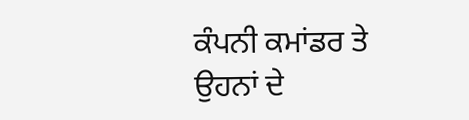ਕੰਪਨੀ ਕਮਾਂਡਰ ਤੇ ਉਹਨਾਂ ਦੇ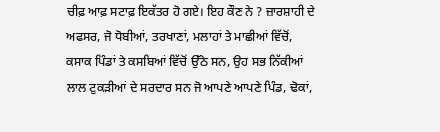ਚੀਫ਼ ਆਫ਼ ਸਟਾਫ਼ ਇਕੱਤਰ ਹੋ ਗਏ। ਇਹ ਕੌਣ ਨੇ ? ਜ਼ਾਰਸ਼ਾਹੀ ਦੇ ਅਫਸਰ, ਜੋ ਧੋਬੀਆਂ, ਤਰਖਾਣਾਂ, ਮਲਾਹਾਂ ਤੇ ਮਾਛੀਆਂ ਵਿੱਚੋਂ, ਕਸਾਕ ਪਿੰਡਾਂ ਤੇ ਕਸਬਿਆਂ ਵਿੱਚੋਂ ਉੱਠੇ ਸਨ, ਉਹ ਸਭ ਨਿੱਕੀਆਂ ਲਾਲ ਟੁਕੜੀਆਂ ਦੇ ਸਰਦਾਰ ਸਨ ਜੋ ਆਪਣੇ ਆਪਣੇ ਪਿੰਡ, ਢੋਕਾਂ,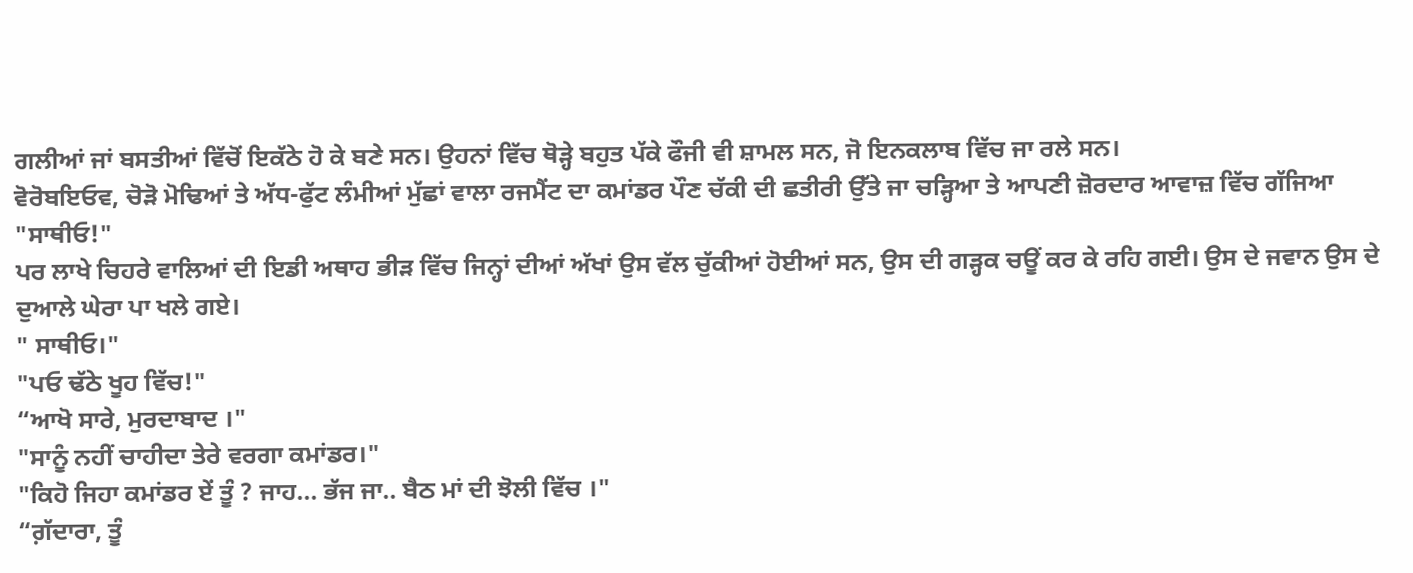ਗਲੀਆਂ ਜਾਂ ਬਸਤੀਆਂ ਵਿੱਚੋਂ ਇਕੱਠੇ ਹੋ ਕੇ ਬਣੇ ਸਨ। ਉਹਨਾਂ ਵਿੱਚ ਥੋੜ੍ਹੇ ਬਹੁਤ ਪੱਕੇ ਫੌਜੀ ਵੀ ਸ਼ਾਮਲ ਸਨ, ਜੋ ਇਨਕਲਾਬ ਵਿੱਚ ਜਾ ਰਲੇ ਸਨ।
ਵੋਰੋਬਇਓਵ, ਚੋੜੋ ਮੋਢਿਆਂ ਤੇ ਅੱਧ-ਫੁੱਟ ਲੰਮੀਆਂ ਮੁੱਛਾਂ ਵਾਲਾ ਰਜਮੈਂਟ ਦਾ ਕਮਾਂਡਰ ਪੌਣ ਚੱਕੀ ਦੀ ਛਤੀਰੀ ਉੱਤੇ ਜਾ ਚੜ੍ਹਿਆ ਤੇ ਆਪਣੀ ਜ਼ੋਰਦਾਰ ਆਵਾਜ਼ ਵਿੱਚ ਗੱਜਿਆ
"ਸਾਥੀਓ!"
ਪਰ ਲਾਖੇ ਚਿਹਰੇ ਵਾਲਿਆਂ ਦੀ ਇਡੀ ਅਥਾਹ ਭੀੜ ਵਿੱਚ ਜਿਨ੍ਹਾਂ ਦੀਆਂ ਅੱਖਾਂ ਉਸ ਵੱਲ ਚੁੱਕੀਆਂ ਹੋਈਆਂ ਸਨ, ਉਸ ਦੀ ਗੜ੍ਹਕ ਚਊਂ ਕਰ ਕੇ ਰਹਿ ਗਈ। ਉਸ ਦੇ ਜਵਾਨ ਉਸ ਦੇ ਦੁਆਲੇ ਘੇਰਾ ਪਾ ਖਲੇ ਗਏ।
" ਸਾਥੀਓ।"
"ਪਓ ਢੱਠੇ ਖੂਹ ਵਿੱਚ!"
“ਆਖੋ ਸਾਰੇ, ਮੁਰਦਾਬਾਦ ।"
"ਸਾਨੂੰ ਨਹੀਂ ਚਾਹੀਦਾ ਤੇਰੇ ਵਰਗਾ ਕਮਾਂਡਰ।"
"ਕਿਹੋ ਜਿਹਾ ਕਮਾਂਡਰ ਏਂ ਤੂੰ ? ਜਾਹ... ਭੱਜ ਜਾ.. ਬੈਠ ਮਾਂ ਦੀ ਝੋਲੀ ਵਿੱਚ ।"
“ਗ਼ੱਦਾਰਾ, ਤੂੰ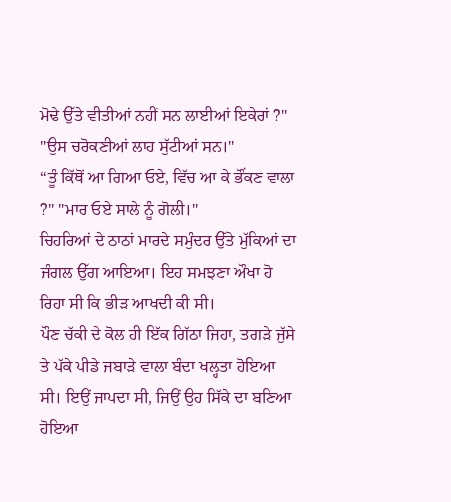ਮੋਢੇ ਉੱਤੇ ਵੀਤੀਆਂ ਨਹੀਂ ਸਨ ਲਾਈਆਂ ਇਕੇਰਾਂ ?"
"ਉਸ ਚਰੋਕਣੀਆਂ ਲਾਹ ਸੁੱਟੀਆਂ ਸਨ।"
“ਤੂੰ ਕਿੱਥੋਂ ਆ ਗਿਆ ਓਏ, ਵਿੱਚ ਆ ਕੇ ਭੌਂਕਣ ਵਾਲਾ ?" "ਮਾਰ ਓਏ ਸਾਲੇ ਨੂੰ ਗੋਲੀ।"
ਚਿਹਰਿਆਂ ਦੇ ਠਾਠਾਂ ਮਾਰਦੇ ਸਮੁੰਦਰ ਉੱਤੇ ਮੁੱਕਿਆਂ ਦਾ ਜੰਗਲ ਉੱਗ ਆਇਆ। ਇਹ ਸਮਝਣਾ ਔਖਾ ਹੋ ਰਿਹਾ ਸੀ ਕਿ ਭੀੜ ਆਖਦੀ ਕੀ ਸੀ।
ਪੌਣ ਚੱਕੀ ਦੇ ਕੋਲ ਹੀ ਇੱਕ ਗਿੱਠਾ ਜਿਹਾ, ਤਗੜੇ ਜੁੱਸੇ ਤੇ ਪੱਕੇ ਪੀਡੇ ਜਬਾੜੇ ਵਾਲਾ ਬੰਦਾ ਖਲ੍ਹਤਾ ਹੋਇਆ ਸੀ। ਇਉਂ ਜਾਪਦਾ ਸੀ, ਜਿਉਂ ਉਹ ਸਿੱਕੇ ਦਾ ਬਣਿਆ ਹੋਇਆ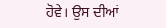ਹੋਵੇ। ਉਸ ਦੀਆਂ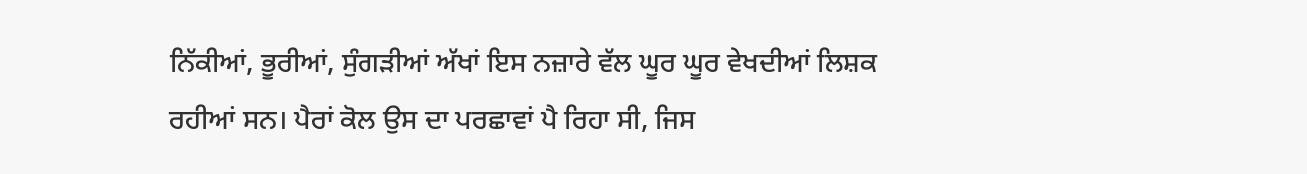ਨਿੱਕੀਆਂ, ਭੂਰੀਆਂ, ਸੁੰਗੜੀਆਂ ਅੱਖਾਂ ਇਸ ਨਜ਼ਾਰੇ ਵੱਲ ਘੂਰ ਘੂਰ ਵੇਖਦੀਆਂ ਲਿਸ਼ਕ ਰਹੀਆਂ ਸਨ। ਪੈਰਾਂ ਕੋਲ ਉਸ ਦਾ ਪਰਛਾਵਾਂ ਪੈ ਰਿਹਾ ਸੀ, ਜਿਸ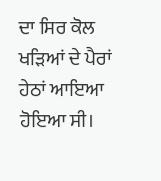ਦਾ ਸਿਰ ਕੋਲ ਖੜਿਆਂ ਦੇ ਪੈਰਾਂ ਹੇਠਾਂ ਆਇਆ ਹੋਇਆ ਸੀ।